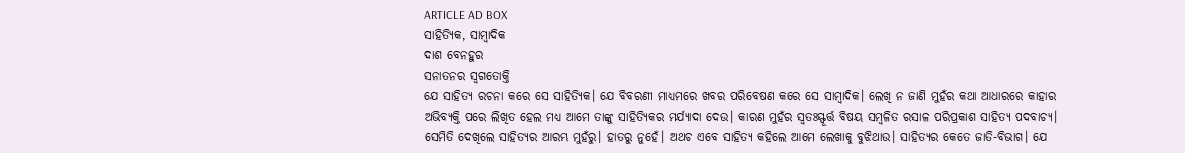ARTICLE AD BOX
ସାହିତ୍ୟିକ, ସାମ୍ବାଦିକ
ଦାଶ ବେନହୁର
ସନାତନର ସ୍ବଗତୋକ୍ତି
ଯେ ସାହିତ୍ୟ ରଚନା କରେ ସେ ସାହିତ୍ୟିକ। ଯେ ବିବରଣୀ ମାଧ୍ୟମରେ ଖବର ପରିବେଷଣ କରେ ସେ ସାମ୍ବାଦିକ। ଲେଖି ନ ଜାଣି ମୁହଁର କଥା ଆଧାରରେ କାହାର ଅଭିବ୍ୟକ୍ତି ପରେ ଲିଖିତ ହେଲ ମଧ୍ୟ ଆମେ ତାଙ୍କୁ ସାହିତ୍ୟିକର ମର୍ଯ୍ୟାଦା ଦେଉ। କାରଣ ମୁହଁର ସ୍ବତଃସ୍ଫୂର୍ତ୍ତ ବିଷୟ ସମ୍ବଳିତ ରସାଳ ପରିପ୍ରକାଶ ସାହିତ୍ୟ ପଦବାଚ୍ୟ। ସେମିତି ଦେଖିଲେ ସାହିତ୍ୟର ଆରମ୍ଭ ମୁହଁରୁ। ହାତରୁ ନୁହେଁ। ଅଥଚ ଏବେ ସାହିତ୍ୟ କହିଲେ ଆମେ ଲେଖାକୁ ବୁଝିଥାଉ। ସାହିତ୍ୟର କେତେ ଜାତି-ବିଭାଗ। ଯେ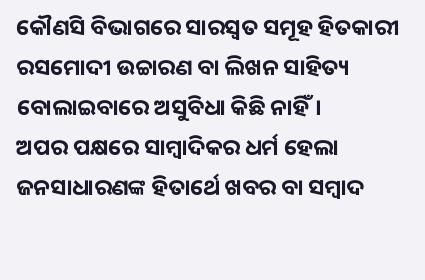କୌଣସି ବିଭାଗରେ ସାରସ୍ବତ ସମୂହ ହିତକାରୀ ରସମୋଦୀ ଉଚ୍ଚାରଣ ବା ଲିଖନ ସାହିତ୍ୟ ବୋଲାଇବାରେ ଅସୁବିଧା କିଛି ନାହିଁ।
ଅପର ପକ୍ଷରେ ସାମ୍ବାଦିକର ଧର୍ମ ହେଲା ଜନସାଧାରଣଙ୍କ ହିତାର୍ଥେ ଖବର ବା ସମ୍ବାଦ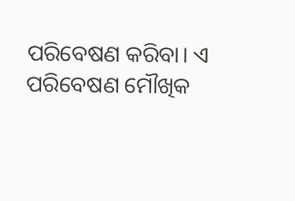ପରିବେଷଣ କରିବା। ଏ ପରିବେଷଣ ମୌଖିକ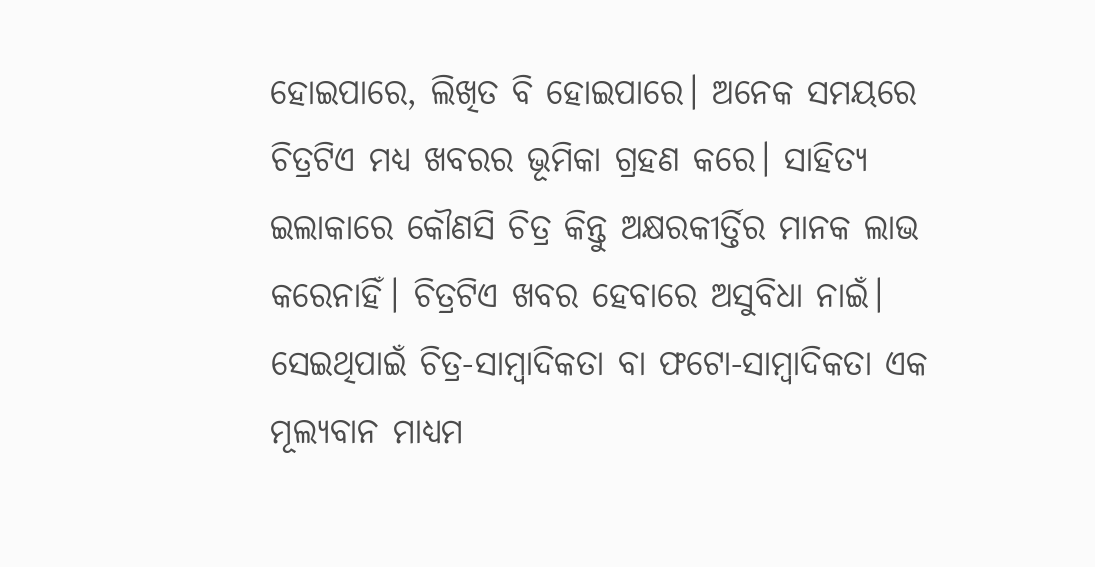ହୋଇପାରେ, ଲିଖିତ ବି ହୋଇପାରେ। ଅନେକ ସମୟରେ ଚିତ୍ରଟିଏ ମଧ୍ୟ ଖବରର ଭୂମିକା ଗ୍ରହଣ କରେ। ସାହିତ୍ୟ ଇଲାକାରେ କୌଣସି ଚିତ୍ର କିନ୍ତୁ ଅକ୍ଷରକୀର୍ତ୍ତିର ମାନକ ଲାଭ କରେନାହିଁ। ଚିତ୍ରଟିଏ ଖବର ହେବାରେ ଅସୁବିଧା ନାଇଁ। ସେଇଥିପାଇଁ ଚିତ୍ର-ସାମ୍ବାଦିକତା ବା ଫଟୋ-ସାମ୍ବାଦିକତା ଏକ ମୂଲ୍ୟବାନ ମାଧ୍ୟମ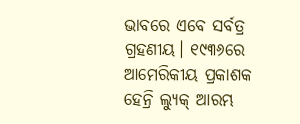ଭାବରେ ଏବେ ସର୍ବତ୍ର ଗ୍ରହଣୀୟ। ୧୯୩୬ରେ ଆମେରିକୀୟ ପ୍ରକାଶକ ହେନ୍ରି ଲ୍ୟୁକ୍ ଆରମ୍ଭ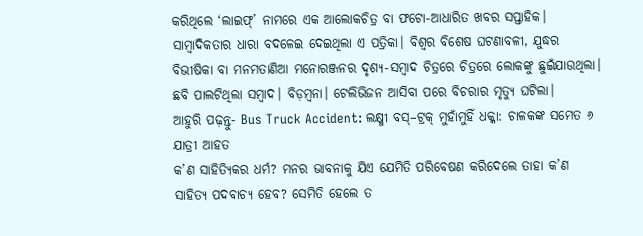କରିଥିଲେ ‘ଲାଇଫ୍’ ନାମରେ ଏକ ଆଲୋକଚିତ୍ର ବା ଫଟୋ-ଆଧାରିତ ଖବର ସପ୍ତାହିକ। ସାମ୍ବାଦିକତାର ଧାରା ବଦଳେଇ ଦେଇଥିଲା ଏ ପତ୍ରିକା। ବିଶ୍ବର ବିଶେଷ ଘଟଣାବଳୀ, ଯୁଦ୍ଧର ବିଭୀଷିକା ବା ମନମତାଣିଆ ମନୋରଞ୍ଜନର ଦୃଶ୍ୟ-ସମ୍ବାଦ ଚିତ୍ରରେ ଚିତ୍ରରେ ଲୋକଙ୍କୁ ଛୁଇଁଯାଉଥିଲା। ଛବି ପାଲଟିଥିଲା ସମ୍ବାଦ। ବିଡ଼ମ୍ବନା। ଟେଲିଭିଜନ ଆସିବା ପରେ ବିଚରାର ମୃତ୍ୟୁ ଘଟିଲା।
ଆହୁରି ପଢ଼ନ୍ତୁ- Bus Truck Accident: ଲକ୍ଷ୍ମୀ ବସ୍–ଟ୍ରକ୍ ମୁହାଁମୁହିଁ ଧକ୍କା: ଚାଳକଙ୍କ ସମେତ ୬ ଯାତ୍ରୀ ଆହତ
କ’ଣ ସାହିତ୍ୟିକର ଧର୍ମ? ମନର ଭାବନାକୁ ଯିଏ ଯେମିତି ପରିବେଷଣ କରିଦେଲେ ତାହା କ’ଣ ସାହିତ୍ୟ ପଦବାଚ୍ୟ ହେବ? ସେମିତି ହେଲେ ତ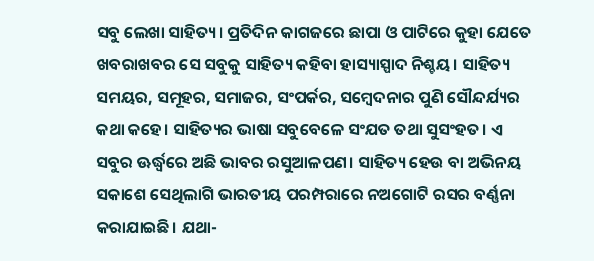ସବୁ ଲେଖା ସାହିତ୍ୟ। ପ୍ରତିଦିନ କାଗଜରେ ଛାପା ଓ ପାଟିରେ କୁହା ଯେତେ ଖବରାଖବର ସେ ସବୁକୁ ସାହିତ୍ୟ କହିବା ହାସ୍ୟାସ୍ପାଦ ନିଶ୍ଚୟ। ସାହିତ୍ୟ ସମୟର, ସମୂହର, ସମାଜର, ସଂପର୍କର, ସମ୍ବେଦନାର ପୁଣି ସୌନ୍ଦର୍ଯ୍ୟର କଥା କହେ। ସାହିତ୍ୟର ଭାଷା ସବୁବେଳେ ସଂଯତ ତଥା ସୁସଂହତ। ଏ ସବୁର ଊର୍ଦ୍ଧ୍ବରେ ଅଛି ଭାବର ରସୁଆଳପଣ। ସାହିତ୍ୟ ହେଉ ବା ଅଭିନୟ ସକାଶେ ସେଥିଲାଗି ଭାରତୀୟ ପରମ୍ପରାରେ ନଅଗୋଟି ରସର ବର୍ଣ୍ଣନା କରାଯାଇଛି। ଯଥା-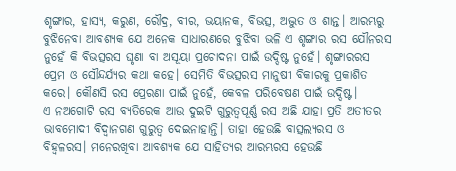ଶୃଙ୍ଗାର, ହାସ୍ୟ, କରୁଣ, ରୌଦ୍ର, ବୀର, ଭୟାନକ, ବିଭତ୍ସ, ଅଦ୍ଭୁତ ଓ ଶାନ୍ତ। ଆରମ୍ଭରୁ ବୁଝିନେବା ଆବଶ୍ୟକ ଯେ ଅନେକ ସାଧାରଣରେ ବୁଝିବା ଭଳି ଏ ଶୃଙ୍ଗାର ରସ ଯୌନରସ ନୁହେଁ କି ବିଭତ୍ସରସ ଘୃଣା ବା ଅସୂୟା ପ୍ରଚୋଦନା ପାଇଁ ଉଦ୍ଦିଷ୍ଟ ନୁହେଁ। ଶୃଙ୍ଗାରରସ ପ୍ରେମ ଓ ସୌନ୍ଦର୍ଯ୍ୟର କଥା କହେ। ସେମିତି ବିଭତ୍ସରସ ମାନୁଷୀ ବିକାରକୁ ପ୍ରକାଶିତ କରେ। କୌଣସି ରସ ପ୍ରେରଣା ପାଇଁ ନୁହେଁ, କେବଳ ପରିବେଷଣ ପାଇଁ ଉଦ୍ଦିଷ୍ଟ।
ଏ ନଅଗୋଟି ରସ ବ୍ୟତିରେକ ଆଉ ଦୁଇଟି ଗୁରୁତ୍ବପୂର୍ଣ୍ଣ ରସ ଅଛି ଯାହା ପ୍ରତି ଅତୀତର ଭାବମୋଦୀ ବିଦ୍ବାନଗଣ ଗୁରୁତ୍ବ ଦେଇନାହାନ୍ତି। ତାହା ହେଉଛି ବାତ୍ସଲ୍ୟରସ ଓ ବିହ୍ବଳରସ। ମନେରଖିବା ଆବଶ୍ୟକ ଯେ ସାହିତ୍ୟର ଆରମ୍ଭରସ ହେଉଛି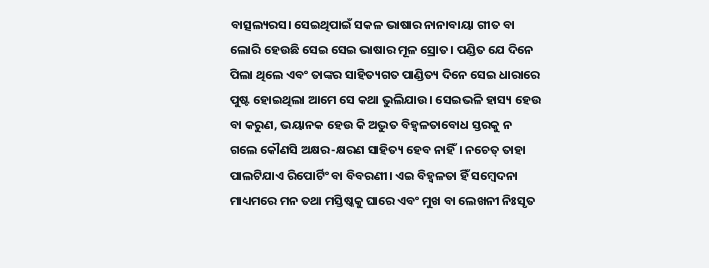ବାତ୍ସଲ୍ୟରସ। ସେଇଥିପାଇଁ ସକଳ ଭାଷାର ନାନାବାୟା ଗୀତ ବା ଲୋରି ହେଉଛି ସେଇ ସେଇ ଭାଷାର ମୂଳ ସ୍ରୋତ। ପଣ୍ଡିତ ଯେ ଦିନେ ପିଲା ଥିଲେ ଏବଂ ତାଙ୍କର ସାହିତ୍ୟଗତ ପାଣ୍ଡିତ୍ୟ ଦିନେ ସେଇ ଧାରାରେ ପୁଷ୍ଟ ହୋଇଥିଲା ଆମେ ସେ କଥା ଭୁଲିଯାଉ। ସେଇଭଳି ହାସ୍ୟ ହେଉ ବା କରୁଣ, ଭୟାନକ ହେଉ କି ଅଦ୍ଭୁତ ବିହ୍ବଳତାବୋଧ ସ୍ତରକୁ ନ ଗଲେ କୌଣସି ଅକ୍ଷର-କ୍ଷରଣ ସାହିତ୍ୟ ହେବ ନାହିଁ। ନଚେତ୍ ତାହା ପାଲଟିଯାଏ ରିପୋର୍ଟିଂ ବା ବିବରଣୀ। ଏଇ ବିହ୍ବଳତା ହିଁ ସମ୍ବେଦନା ମାଧ୍ୟମରେ ମନ ତଥା ମସ୍ତିଷ୍କକୁ ଘାରେ ଏବଂ ମୁଖ ବା ଲେଖନୀ ନିଃସୃତ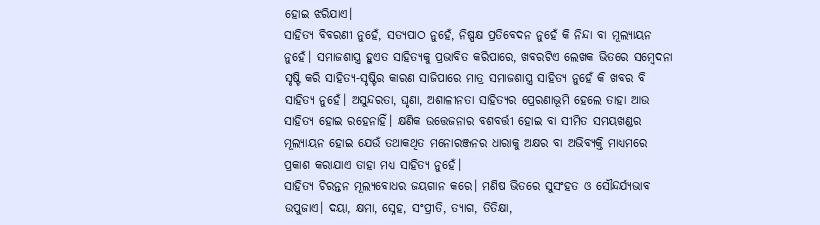ହୋଇ ଝରିଯାଏ।
ସାହିତ୍ୟ ବିବରଣୀ ନୁହେଁ, ସତ୍ୟପାଠ ନୁହେଁ, ନିଷ୍ପକ୍ଷ ପ୍ରତିବେଦନ ନୁହେଁ କି ନିନ୍ଦା ବା ମୂଲ୍ୟାୟନ ନୁହେଁ। ସମାଜଶାସ୍ତ୍ର ହୁଏତ ସାହିତ୍ୟକୁ ପ୍ରଭାବିତ କରିପାରେ, ଖବରଟିଏ ଲେଖକ ଭିତରେ ସମ୍ବେଦନା ସୃଷ୍ଟି କରି ସାହିତ୍ୟ-ସୃଷ୍ଟିର କାରଣ ସାଜିପାରେ ମାତ୍ର ସମାଜଶାସ୍ତ୍ର ସାହିତ୍ୟ ନୁହେଁ କି ଖବର ବି ସାହିତ୍ୟ ନୁହେଁ। ଅସୁନ୍ଦରତା, ଘୃଣା, ଅଶାଳୀନତା ସାହିତ୍ୟର ପ୍ରେରଣାଭୂମି ହେଲେ ତାହା ଆଉ ସାହିତ୍ୟ ହୋଇ ରହେନାହିଁ। କ୍ଷଣିକ ଉତ୍ତେଜନାର ବଶବର୍ତ୍ତୀ ହୋଇ ବା ସୀମିତ ସମୟଖଣ୍ଡର ମୂଲ୍ୟାୟନ ହୋଇ ଯେଉଁ ତଥାକଥିତ ମନୋରଞ୍ଜନର ଧାରାକୁ ଅକ୍ଷର ବା ଅଭିବ୍ୟକ୍ତି ମାଧ୍ୟମରେ ପ୍ରକାଶ କରାଯାଏ ତାହା ମଧ୍ୟ ସାହିତ୍ୟ ନୁହେଁ।
ସାହିତ୍ୟ ଚିରନ୍ତନ ମୂଲ୍ୟବୋଧର ଜୟଗାନ କରେ। ମଣିଷ ଭିତରେ ସୁସଂହତ ଓ ସୌନ୍ଦର୍ଯ୍ୟଭାବ ଉପୁଜାଏ। ଦୟା, କ୍ଷମା, ସ୍ନେହ, ସଂପ୍ରୀତି, ତ୍ୟାଗ, ତିତିକ୍ଷା,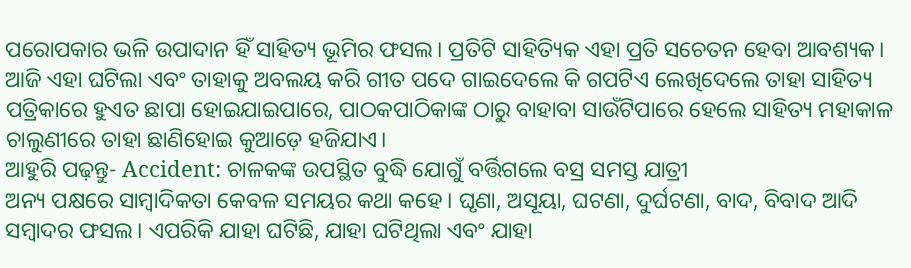ପରୋପକାର ଭଳି ଉପାଦାନ ହିଁ ସାହିତ୍ୟ ଭୂମିର ଫସଲ। ପ୍ରତିଟି ସାହିତ୍ୟିକ ଏହା ପ୍ରତି ସଚେତନ ହେବା ଆବଶ୍ୟକ। ଆଜି ଏହା ଘଟିଲା ଏବଂ ତାହାକୁ ଅବଲୟ କରି ଗୀତ ପଦେ ଗାଇଦେଲେ କି ଗପଟିଏ ଲେଖିଦେଲେ ତାହା ସାହିତ୍ୟ ପତ୍ରିକାରେ ହୁଏତ ଛାପା ହୋଇଯାଇପାରେ, ପାଠକପାଠିକାଙ୍କ ଠାରୁ ବାହାବା ସାଉଁଟିପାରେ ହେଲେ ସାହିତ୍ୟ ମହାକାଳ ଚାଲୁଣୀରେ ତାହା ଛାଣିହୋଇ କୁଆଡ଼େ ହଜିଯାଏ।
ଆହୁରି ପଢ଼ନ୍ତୁ- Accident: ଚାଳକଙ୍କ ଉପସ୍ଥିତ ବୁଦ୍ଧି ଯୋଗୁଁ ବର୍ତ୍ତିଗଲେ ବସ୍ର ସମସ୍ତ ଯାତ୍ରୀ
ଅନ୍ୟ ପକ୍ଷରେ ସାମ୍ବାଦିକତା କେବଳ ସମୟର କଥା କହେ। ଘୃଣା, ଅସୂୟା, ଘଟଣା, ଦୁର୍ଘଟଣା, ବାଦ, ବିବାଦ ଆଦି ସମ୍ବାଦର ଫସଲ। ଏପରିକି ଯାହା ଘଟିଛି, ଯାହା ଘଟିଥିଲା ଏବଂ ଯାହା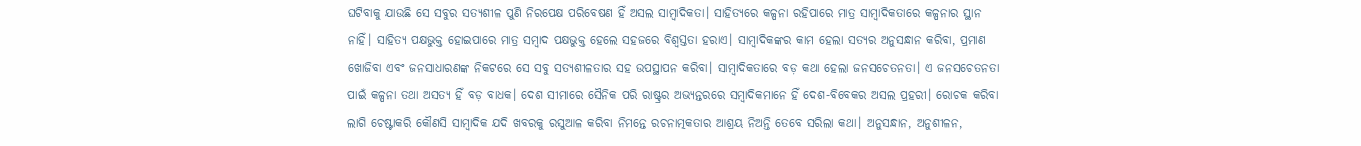ଘଟିବାକୁ ଯାଉଛି ସେ ସବୁର ସତ୍ୟଶୀଳ ପୁଣି ନିରପେକ୍ଷ ପରିବେଷଣ ହିଁ ଅସଲ ସାମ୍ବାଦିକତା। ସାହିତ୍ୟରେ କଳ୍ପନା ରହିପାରେ ମାତ୍ର ସାମ୍ବାଦିକତାରେ କଳ୍ପନାର ସ୍ଥାନ ନାହିଁ। ସାହିତ୍ୟ ପକ୍ଷଭୁକ୍ତ ହୋଇପାରେ ମାତ୍ର ସମ୍ବାଦ ପକ୍ଷଭୁକ୍ତ ହେଲେ ସହଜରେ ବିଶ୍ବସ୍ତତା ହରାଏ। ସାମ୍ବାଦିକଙ୍କର କାମ ହେଲା ସତ୍ୟର ଅନୁସନ୍ଧାନ କରିବା, ପ୍ରମାଣ ଖୋଜିବା ଏବଂ ଜନସାଧାରଣଙ୍କ ନିକଟରେ ସେ ସବୁ ସତ୍ୟଶୀଳତାର ସହ ଉପସ୍ଥାପନ କରିବା। ସାମ୍ବାଦିକତାରେ ବଡ଼ କଥା ହେଲା ଜନସଚେତନତା। ଏ ଜନସଚେତନତା ପାଇଁ କଳ୍ପନା ତଥା ଅସତ୍ୟ ହିଁ ବଡ଼ ବାଧକ। ଦେଶ ସୀମାରେ ସୈନିକ ପରି ରାଷ୍ଟ୍ରର ଅଭ୍ୟନ୍ତରରେ ସମ୍ବାଦିକମାନେ ହିଁ ଦେଶ-ବିବେକର ଅସଲ ପ୍ରହରୀ। ରୋଚକ କରିବା ଲାଗି ଚେଷ୍ଟାକରି କୌଣସି ସାମ୍ବାଦିକ ଯଦି ଖବରକୁ ରସୁଆଳ କରିବା ନିମନ୍ତେ ରଚନାତ୍ମକତାର ଆଶ୍ରୟ ନିଅନ୍ତି ତେବେ ସରିଲା କଥା। ଅନୁସନ୍ଧାନ, ଅନୁଶୀଳନ,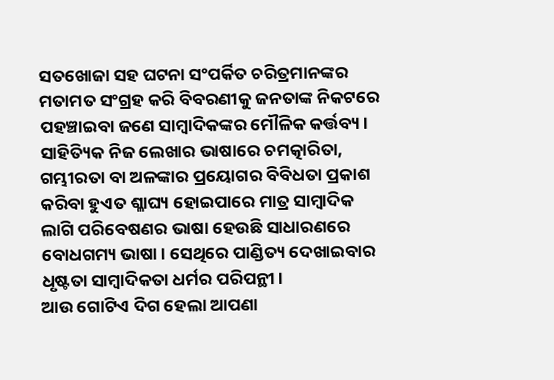ସତଖୋଜା ସହ ଘଟନା ସଂପର୍କିତ ଚରିତ୍ରମାନଙ୍କର ମତାମତ ସଂଗ୍ରହ କରି ବିବରଣୀକୁ ଜନତାଙ୍କ ନିକଟରେ ପହଞ୍ଚାଇବା ଜଣେ ସାମ୍ବାଦିକଙ୍କର ମୌଳିକ କର୍ତ୍ତବ୍ୟ। ସାହିତ୍ୟିକ ନିଜ ଲେଖାର ଭାଷାରେ ଚମତ୍କାରିତା, ଗମ୍ଭୀରତା ବା ଅଳଙ୍କାର ପ୍ରୟୋଗର ବିବିଧତା ପ୍ରକାଶ କରିବା ହୁଏତ ଶ୍ଳାଘ୍ୟ ହୋଇପାରେ ମାତ୍ର ସାମ୍ବାଦିକ ଲାଗି ପରିବେଷଣର ଭାଷା ହେଉଛି ସାଧାରଣରେ ବୋଧଗମ୍ୟ ଭାଷା। ସେଥିରେ ପାଣ୍ଡିତ୍ୟ ଦେଖାଇବାର ଧୃଷ୍ଟତା ସାମ୍ବାଦିକତା ଧର୍ମର ପରିପନ୍ଥୀ।
ଆଉ ଗୋଟିଏ ଦିଗ ହେଲା ଆପଣା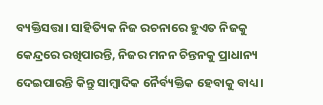ବ୍ୟକ୍ତିସତ୍ତା। ସାହିତ୍ୟିକ ନିଜ ରଚନାରେ ହୁଏତ ନିଜକୁ କେନ୍ଦ୍ରରେ ରଖିପାରନ୍ତି, ନିଜର ମନନ ଚିନ୍ତନକୁ ପ୍ରାଧାନ୍ୟ ଦେଇପାରନ୍ତି କିନ୍ତୁ ସାମ୍ବାଦିକ ନୈର୍ବ୍ୟକ୍ତିକ ହେବାକୁ ବାଧ୍ୟ।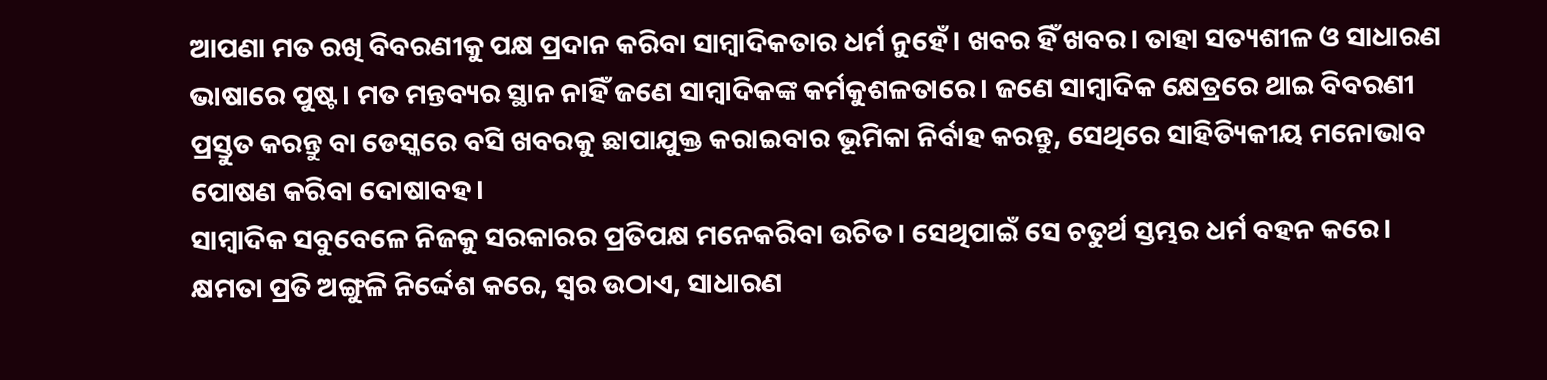ଆପଣା ମତ ରଖି ବିବରଣୀକୁ ପକ୍ଷ ପ୍ରଦାନ କରିବା ସାମ୍ବାଦିକତାର ଧର୍ମ ନୁହେଁ। ଖବର ହିଁ ଖବର। ତାହା ସତ୍ୟଶୀଳ ଓ ସାଧାରଣ ଭାଷାରେ ପୁଷ୍ଟ। ମତ ମନ୍ତବ୍ୟର ସ୍ଥାନ ନାହିଁ ଜଣେ ସାମ୍ବାଦିକଙ୍କ କର୍ମକୁଶଳତାରେ। ଜଣେ ସାମ୍ବାଦିକ କ୍ଷେତ୍ରରେ ଥାଇ ବିବରଣୀ ପ୍ରସ୍ତୁତ କରନ୍ତୁ ବା ଡେସ୍କରେ ବସି ଖବରକୁ ଛାପାଯୁକ୍ତ କରାଇବାର ଭୂମିକା ନିର୍ବାହ କରନ୍ତୁ, ସେଥିରେ ସାହିତ୍ୟିକୀୟ ମନୋଭାବ ପୋଷଣ କରିବା ଦୋଷାବହ।
ସାମ୍ବାଦିକ ସବୁବେଳେ ନିଜକୁ ସରକାରର ପ୍ରତିପକ୍ଷ ମନେକରିବା ଉଚିତ। ସେଥିପାଇଁ ସେ ଚତୁର୍ଥ ସ୍ତମ୍ଭର ଧର୍ମ ବହନ କରେ। କ୍ଷମତା ପ୍ରତି ଅଙ୍ଗୁଳି ନିର୍ଦ୍ଦେଶ କରେ, ସ୍ବର ଉଠାଏ, ସାଧାରଣ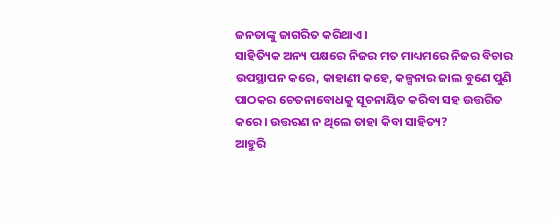ଜନତାଙ୍କୁ ଜାଗରିତ କରିଥାଏ।
ସାହିତ୍ୟିକ ଅନ୍ୟ ପକ୍ଷରେ ନିଜର ମତ ମାଧ୍ୟମରେ ନିଜର ବିଚାର ଉପସ୍ଥାପନ କରେ, କାହାଣୀ କହେ, କଳ୍ପନାର ଜାଲ ବୁଣେ ପୁଣି ପାଠକର ଚେତନାବୋଧକୁ ସୂଚନାୟିତ କରିବା ସହ ଉତ୍ତରିତ କରେ। ଉତ୍ତରଣ ନ ଥିଲେ ତାହା କିବା ସାହିତ୍ୟ?
ଆହୁରି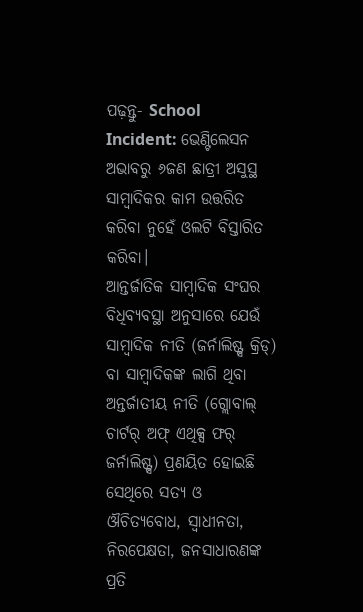ପଢ଼ନ୍ତୁ- School Incident: ଭେଣ୍ଟିଲେସନ ଅଭାବରୁ ୬ଜଣ ଛାତ୍ରୀ ଅସୁସ୍ଥ
ସାମ୍ବାଦିକର କାମ ଉତ୍ତରିତ କରିବା ନୁହେଁ ଓଲଟି ବିସ୍ତାରିତ କରିବା।
ଆନ୍ତର୍ଜାତିକ ସାମ୍ବାଦିକ ସଂଘର ବିଧିବ୍ୟବସ୍ଥା ଅନୁସାରେ ଯେଉଁ ସାମ୍ବାଦିକ ନୀତି (ଜର୍ନାଲିଷ୍ଟ୍ସ କ୍ରିଡ୍) ବା ସାମ୍ବାଦିକଙ୍କ ଲାଗି ଥିବା ଅନ୍ତର୍ଜାତୀୟ ନୀତି (ଗ୍ଲୋବାଲ୍ ଚାର୍ଟର୍ ଅଫ୍ ଏଥିକ୍ସ ଫର୍ ଜର୍ନାଲିଷ୍ଟ୍ସ) ପ୍ରଣୟିତ ହୋଇଛି ସେଥିରେ ସତ୍ୟ ଓ ଔଚିତ୍ୟବୋଧ, ସ୍ବାଧୀନତା, ନିରପେକ୍ଷତା, ଜନସାଧାରଣଙ୍କ ପ୍ରତି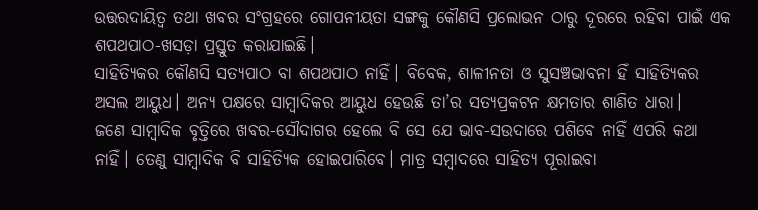ଉତ୍ତରଦାୟିତ୍ବ ତଥା ଖବର ସଂଗ୍ରହରେ ଗୋପନୀୟତା ସଙ୍ଗକୁ କୌଣସି ପ୍ରଲୋଭନ ଠାରୁ ଦୂରରେ ରହିବା ପାଇଁ ଏକ ଶପଥପାଠ-ଖସଡ଼ା ପ୍ରସ୍ତୁତ କରାଯାଇଛି।
ସାହିତ୍ୟିକର କୌଣସି ସତ୍ୟପାଠ ବା ଶପଥପାଠ ନାହିଁ। ବିବେକ, ଶାଳୀନତା ଓ ସୁସଞ୍ଚଭାବନା ହିଁ ସାହିତ୍ୟିକର ଅସଲ ଆୟୁଧ। ଅନ୍ୟ ପକ୍ଷରେ ସାମ୍ବାଦିକର ଆୟୁଧ ହେଉଛି ତା’ର ସତ୍ୟପ୍ରକଟନ କ୍ଷମତାର ଶାଣିତ ଧାରା।
ଜଣେ ସାମ୍ବାଦିକ ବୃତ୍ତିରେ ଖବର-ସୌଦାଗର ହେଲେ ବି ସେ ଯେ ଭାବ-ସଉଦାରେ ପଶିବେ ନାହିଁ ଏପରି କଥା ନାହିଁ। ତେଣୁ ସାମ୍ବାଦିକ ବି ସାହିତ୍ୟିକ ହୋଇପାରିବେ। ମାତ୍ର ସମ୍ବାଦରେ ସାହିତ୍ୟ ପୂରାଇବା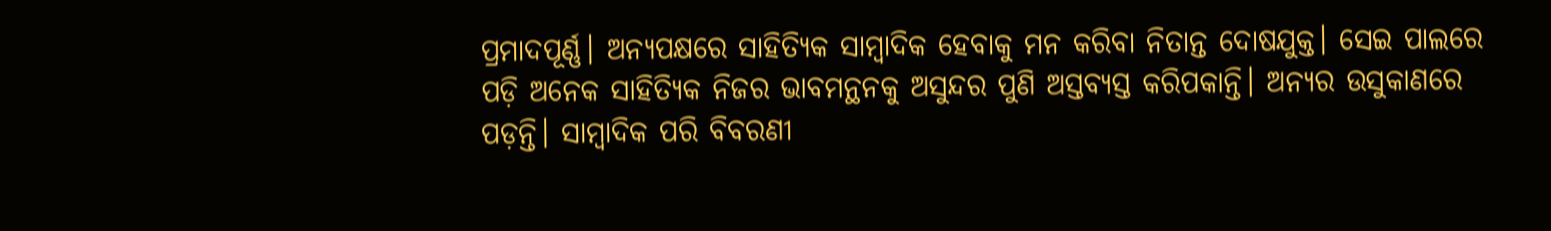ପ୍ରମାଦପୂର୍ଣ୍ଣ। ଅନ୍ୟପକ୍ଷରେ ସାହିତ୍ୟିକ ସାମ୍ବାଦିକ ହେବାକୁ ମନ କରିବା ନିତାନ୍ତ ଦୋଷଯୁକ୍ତ। ସେଇ ପାଲରେ ପଡ଼ି ଅନେକ ସାହିତ୍ୟିକ ନିଜର ଭାବମନ୍ଥନକୁ ଅସୁନ୍ଦର ପୁଣି ଅସ୍ତବ୍ୟସ୍ତ କରିପକାନ୍ତି। ଅନ୍ୟର ଉସୁକାଣରେ ପଡ଼ନ୍ତି। ସାମ୍ବାଦିକ ପରି ବିବରଣୀ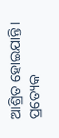ଆଶ୍ରିତ ହୋଇଯାନ୍ତି।
ପ୍ରତ୍ୟେକ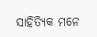ସାହିତ୍ୟିକ ମନେ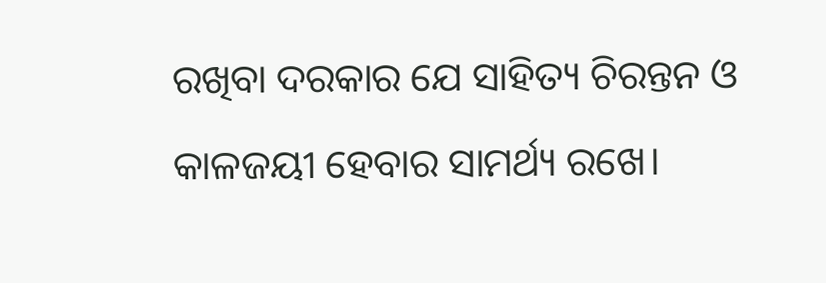ରଖିବା ଦରକାର ଯେ ସାହିତ୍ୟ ଚିରନ୍ତନ ଓ କାଳଜୟୀ ହେବାର ସାମର୍ଥ୍ୟ ରଖେ।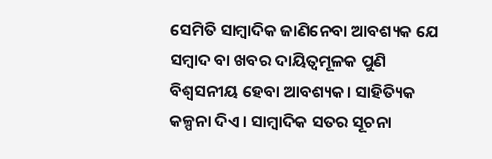ସେମିତି ସାମ୍ବାଦିକ ଜାଣିନେବା ଆବଶ୍ୟକ ଯେ ସମ୍ବାଦ ବା ଖବର ଦାୟିତ୍ବମୂଳକ ପୁଣି ବିଶ୍ବସନୀୟ ହେବା ଆବଶ୍ୟକ। ସାହିତ୍ୟିକ କଳ୍ପନା ଦିଏ। ସାମ୍ବାଦିକ ସତର ସୂଚନା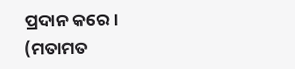ପ୍ରଦାନ କରେ।
(ମତାମତ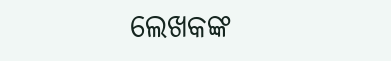ଲେଖକଙ୍କ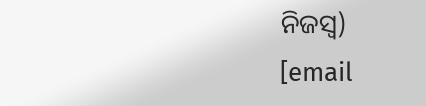ନିଜସ୍ବ)
[email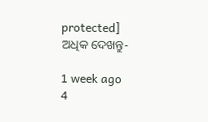protected]
ଅଧିକ ଦେଖନ୍ତୁ-

1 week ago
4